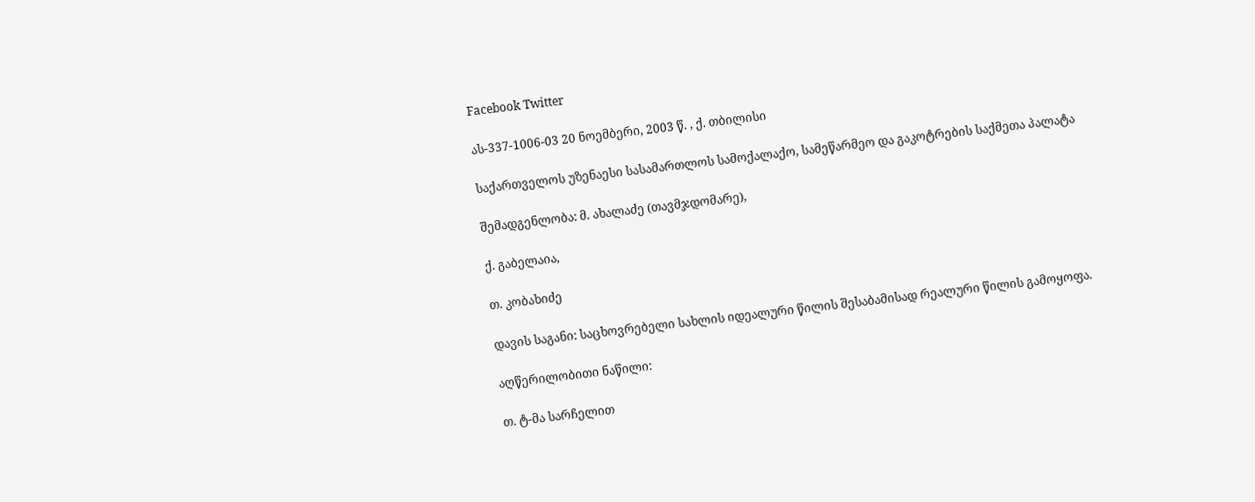Facebook Twitter

ას-337-1006-03 20 ნოემბერი, 2003 წ. , ქ. თბილისი

საქართველოს უზენაესი სასამართლოს სამოქალაქო, სამეწარმეო და გაკოტრების საქმეთა პალატა

შემადგენლობა: მ. ახალაძე (თავმჯდომარე),

ქ. გაბელაია,

თ. კობახიძე

დავის საგანი: საცხოვრებელი სახლის იდეალური წილის შესაბამისად რეალური წილის გამოყოფა.

აღწერილობითი ნაწილი:

თ. ტ-მა სარჩელით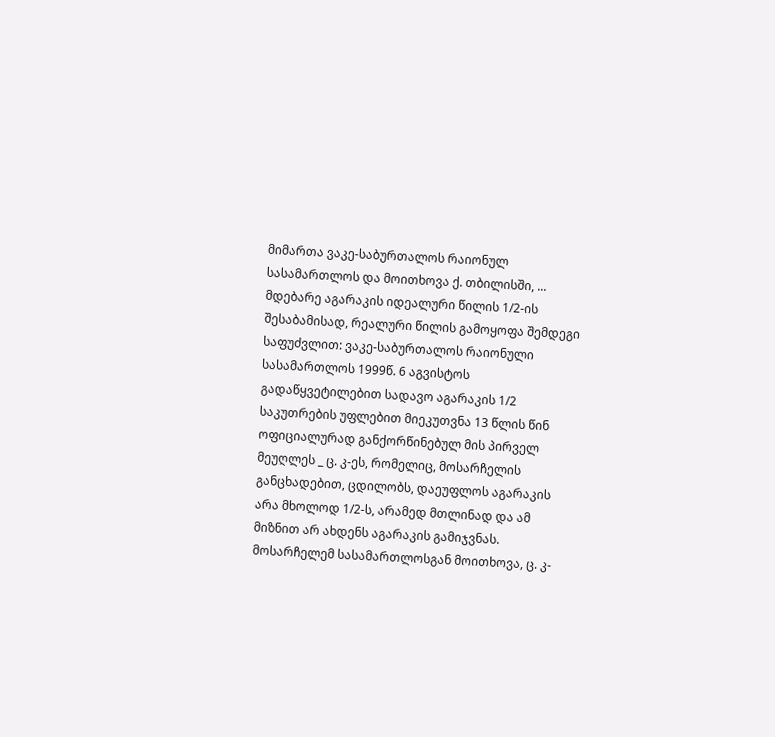მიმართა ვაკე-საბურთალოს რაიონულ სასამართლოს და მოითხოვა ქ. თბილისში, ... მდებარე აგარაკის იდეალური წილის 1/2-ის შესაბამისად, რეალური წილის გამოყოფა შემდეგი საფუძვლით: ვაკე-საბურთალოს რაიონული სასამართლოს 1999წ. 6 აგვისტოს გადაწყვეტილებით სადავო აგარაკის 1/2 საკუთრების უფლებით მიეკუთვნა 13 წლის წინ ოფიციალურად განქორწინებულ მის პირველ მეუღლეს _ ც. კ-ეს, რომელიც, მოსარჩელის განცხადებით, ცდილობს, დაეუფლოს აგარაკის არა მხოლოდ 1/2-ს, არამედ მთლინად და ამ მიზნით არ ახდენს აგარაკის გამიჯვნას. მოსარჩელემ სასამართლოსგან მოითხოვა, ც. კ-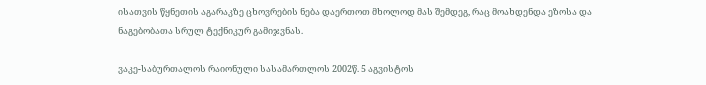ისათვის წყნეთის აგარაკზე ცხოვრების ნება დაერთოთ მხოლოდ მას შემდეგ, რაც მოახდენდა ეზოსა და ნაგებობათა სრულ ტექნიკურ გამიჯვნას.

ვაკე-საბურთალოს რაიონული სასამართლოს 2002წ. 5 აგვისტოს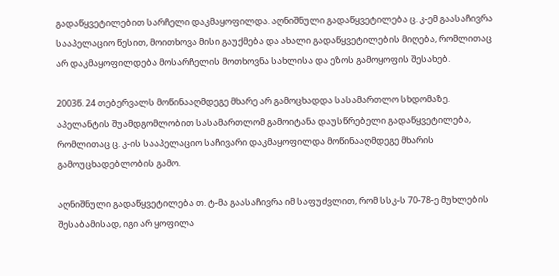გადაწყვეტილებით სარჩელი დაკმაყოფილდა. აღნიშნული გადაწყვეტილება ც. კ-ემ გაასაჩივრა სააპელაციო წესით, მოითხოვა მისი გაუქმება და ახალი გადაწყვეტილების მიღება, რომლითაც არ დაკმაყოფილდება მოსარჩელის მოთხოვნა სახლისა და ეზოს გამოყოფის შესახებ.

2003წ. 24 თებერვალს მოწინააღმდეგე მხარე არ გამოცხადდა სასამართლო სხდომაზე. აპელანტის შუამდგომლობით სასამართლომ გამოიტანა დაუსწრებელი გადაწყვეტილება, რომლითაც ც. კ-ის სააპელაციო საჩივარი დაკმაყოფილდა მოწინააღმდეგე მხარის გამოუცხადებლობის გამო.

აღნიშნული გადაწყვეტილება თ. ტ-მა გაასაჩივრა იმ საფუძვლით, რომ სსკ-ს 70-78-ე მუხლების შესაბამისად, იგი არ ყოფილა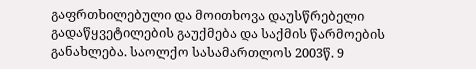გაფრთხილებული და მოითხოვა დაუსწრებელი გადაწყვეტილების გაუქმება და საქმის წარმოების განახლება. საოლქო სასამართლოს 2003წ. 9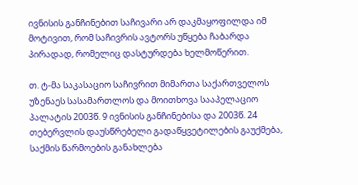ივნისის განჩინებით საჩივარი არ დაკმაყოფილდა იმ მოტივით, რომ საჩივრის ავტორს უწყება ჩაბარდა პირადად, რომელიც დასტურდება ხელმოწერით.

თ. ტ-მა საკასაციო საჩივრით მიმართა საქართველოს უზენაეს სასამართლოს და მოითხოვა სააპელაციო პალატის 2003წ. 9 ივნისის განჩინებისა და 2003წ. 24 თებერვლის დაუსწრებელი გადაწყვეტილების გაუქმება, საქმის წარმოების განახლება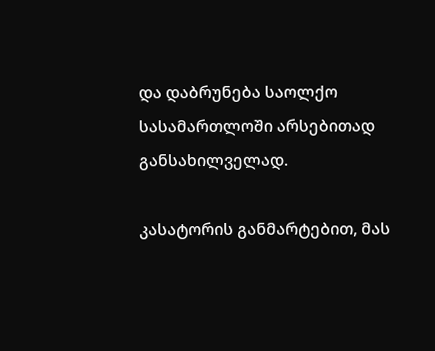და დაბრუნება საოლქო სასამართლოში არსებითად განსახილველად.

კასატორის განმარტებით, მას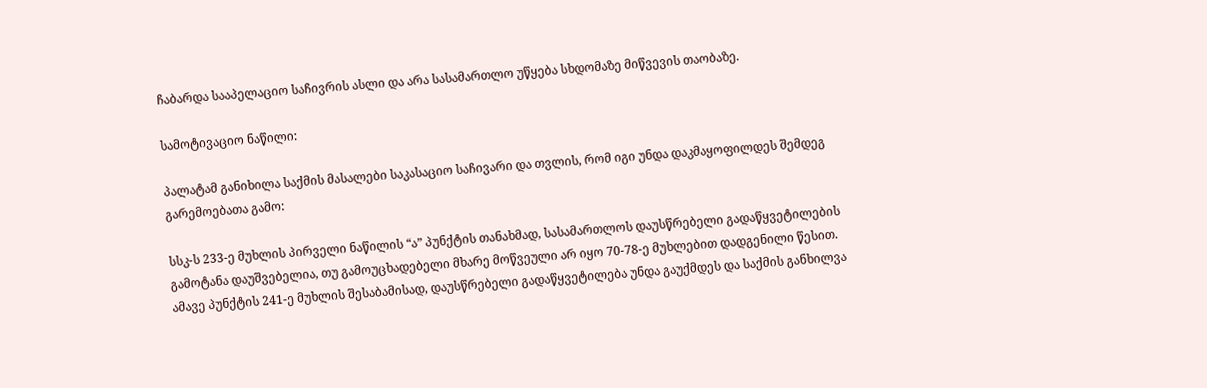ჩაბარდა სააპელაციო საჩივრის ასლი და არა სასამართლო უწყება სხდომაზე მიწვევის თაობაზე.

სამოტივაციო ნაწილი:

პალატამ განიხილა საქმის მასალები საკასაციო საჩივარი და თვლის, რომ იგი უნდა დაკმაყოფილდეს შემდეგ გარემოებათა გამო:

სსკ-ს 233-ე მუხლის პირველი ნაწილის “ა” პუნქტის თანახმად, სასამართლოს დაუსწრებელი გადაწყვეტილების გამოტანა დაუშვებელია, თუ გამოუცხადებელი მხარე მოწვეული არ იყო 70-78-ე მუხლებით დადგენილი წესით. ამავე პუნქტის 241-ე მუხლის შესაბამისად, დაუსწრებელი გადაწყვეტილება უნდა გაუქმდეს და საქმის განხილვა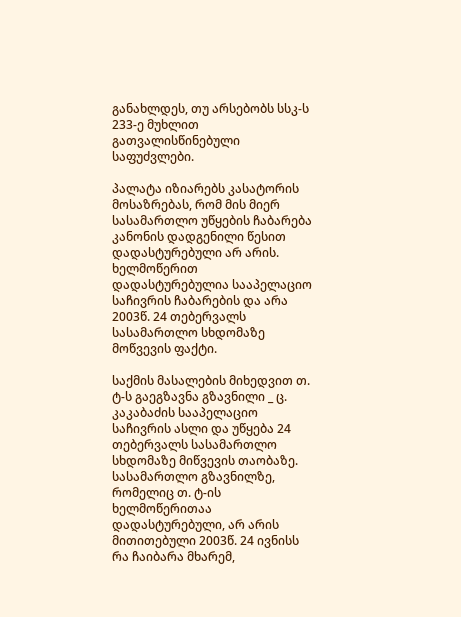განახლდეს, თუ არსებობს სსკ-ს 233-ე მუხლით გათვალისწინებული საფუძვლები.

პალატა იზიარებს კასატორის მოსაზრებას, რომ მის მიერ სასამართლო უწყების ჩაბარება კანონის დადგენილი წესით დადასტურებული არ არის. ხელმოწერით დადასტურებულია სააპელაციო საჩივრის ჩაბარების და არა 2003წ. 24 თებერვალს სასამართლო სხდომაზე მოწვევის ფაქტი.

საქმის მასალების მიხედვით თ. ტ-ს გაეგზავნა გზავნილი _ ც. კაკაბაძის სააპელაციო საჩივრის ასლი და უწყება 24 თებერვალს სასამართლო სხდომაზე მიწვევის თაობაზე. სასამართლო გზავნილზე, რომელიც თ. ტ-ის ხელმოწერითაა დადასტურებული, არ არის მითითებული 2003წ. 24 ივნისს რა ჩაიბარა მხარემ,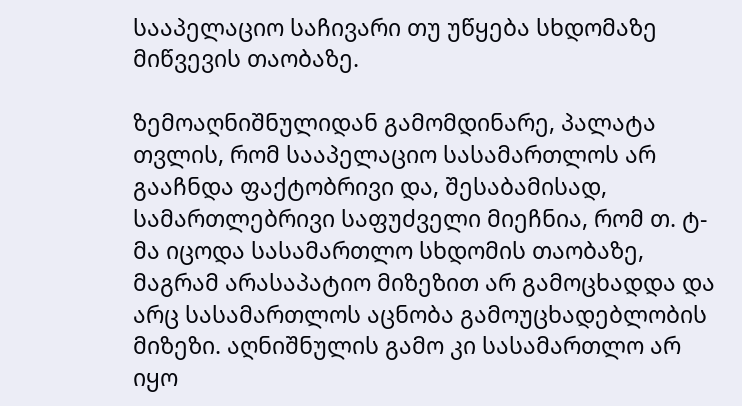სააპელაციო საჩივარი თუ უწყება სხდომაზე მიწვევის თაობაზე.

ზემოაღნიშნულიდან გამომდინარე, პალატა თვლის, რომ სააპელაციო სასამართლოს არ გააჩნდა ფაქტობრივი და, შესაბამისად, სამართლებრივი საფუძველი მიეჩნია, რომ თ. ტ-მა იცოდა სასამართლო სხდომის თაობაზე, მაგრამ არასაპატიო მიზეზით არ გამოცხადდა და არც სასამართლოს აცნობა გამოუცხადებლობის მიზეზი. აღნიშნულის გამო კი სასამართლო არ იყო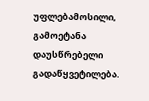უფლებამოსილი, გამოეტანა დაუსწრებელი გადაწყვეტილება.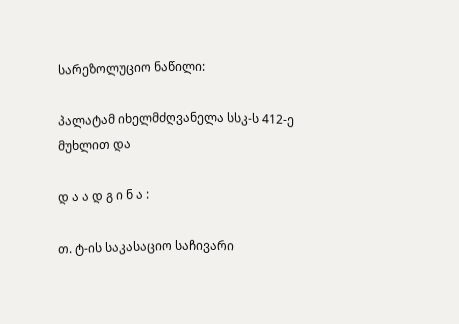სარეზოლუციო ნაწილი:

პალატამ იხელმძღვანელა სსკ-ს 412-ე მუხლით და

დ ა ა დ გ ი ნ ა :

თ. ტ-ის საკასაციო საჩივარი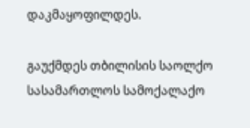დაკმაყოფილდეს.

გაუქმდეს თბილისის საოლქო სასამართლოს სამოქალაქო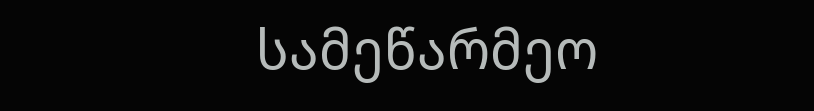სამეწარმეო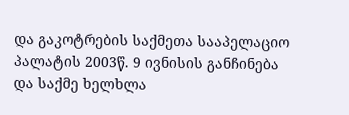და გაკოტრების საქმეთა სააპელაციო პალატის 2003წ. 9 ივნისის განჩინება და საქმე ხელხლა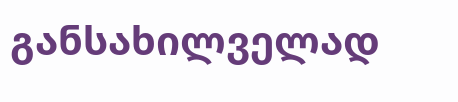განსახილველად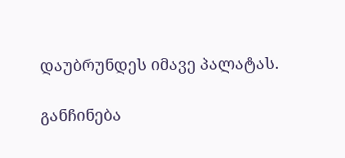დაუბრუნდეს იმავე პალატას.

განჩინება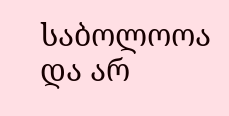საბოლოოა და არ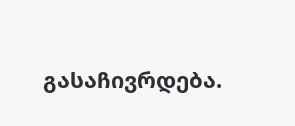გასაჩივრდება.